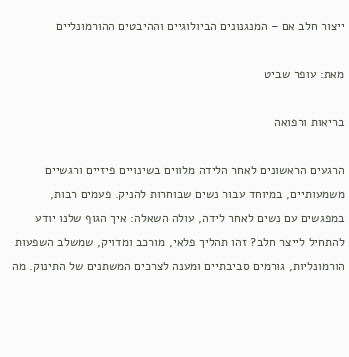ייצור חלב אם – המנגנונים הביולוגיים וההיבטים ההורמונליים

מאת: עופר שביט

בריאות ורפואה

הרגעים הראשונים לאחר הלידה מלווים בשינויים פיזיים ורגשיים משמעותיים, במיוחד עבור נשים שבוחרות להניק. פעמים רבות, במפגשים עם נשים לאחר לידה, עולה השאלה: איך הגוף שלנו יודע להתחיל לייצר חלב? זהו תהליך פלאי, מורכב ומדויק, שמשלב השפעות הורמונליות, גורמים סביבתיים ומענה לצרכים המשתנים של התינוק. מה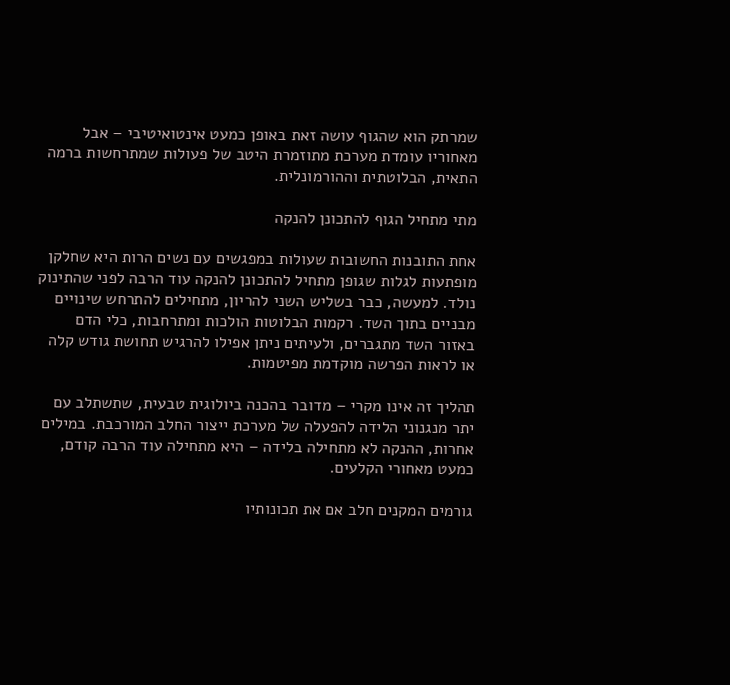שמרתק הוא שהגוף עושה זאת באופן כמעט אינטואיטיבי – אבל מאחוריו עומדת מערכת מתוזמרת היטב של פעולות שמתרחשות ברמה התאית, הבלוטתית וההורמונלית.

מתי מתחיל הגוף להתכונן להנקה

אחת התובנות החשובות שעולות במפגשים עם נשים הרות היא שחלקן מופתעות לגלות שגופן מתחיל להתכונן להנקה עוד הרבה לפני שהתינוק נולד. למעשה, כבר בשליש השני להריון, מתחילים להתרחש שינויים מבניים בתוך השד. רקמות הבלוטות הולכות ומתרחבות, כלי הדם באזור השד מתגברים, ולעיתים ניתן אפילו להרגיש תחושת גודש קלה או לראות הפרשה מוקדמת מפיטמות.

תהליך זה אינו מקרי – מדובר בהכנה ביולוגית טבעית, שתשתלב עם יתר מנגנוני הלידה להפעלה של מערכת ייצור החלב המורכבת. במילים אחרות, ההנקה לא מתחילה בלידה – היא מתחילה עוד הרבה קודם, כמעט מאחורי הקלעים.

גורמים המקנים חלב אם את תכונותיו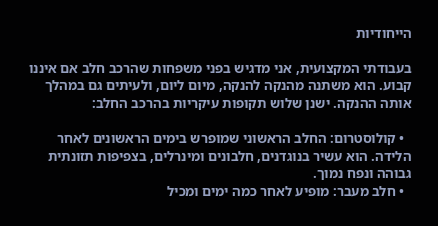הייחודיות

בעבודתי המקצועית, אני מדגיש בפני משפחות שהרכב חלב אם איננו קבוע. הוא משתנה מהנקה להנקה, מיום ליום, ולעיתים גם במהלך אותה ההנקה. ישנן שלוש תקופות עיקריות בהרכב החלב:

  • קולוסטרום: החלב הראשוני שמופרש בימים הראשונים לאחר הלידה. הוא עשיר בנוגדנים, חלבונים ומינרלים, בצפיפות תזונתית גבוהה ונפח נמוך.
  • חלב מעבר: מופיע לאחר כמה ימים ומכיל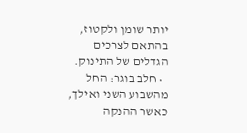יותר שומן ולקטוז, בהתאם לצרכים הגדלים של התינוק.
  • חלב בוגר: החל מהשבוע השני ואילך, כאשר ההנקה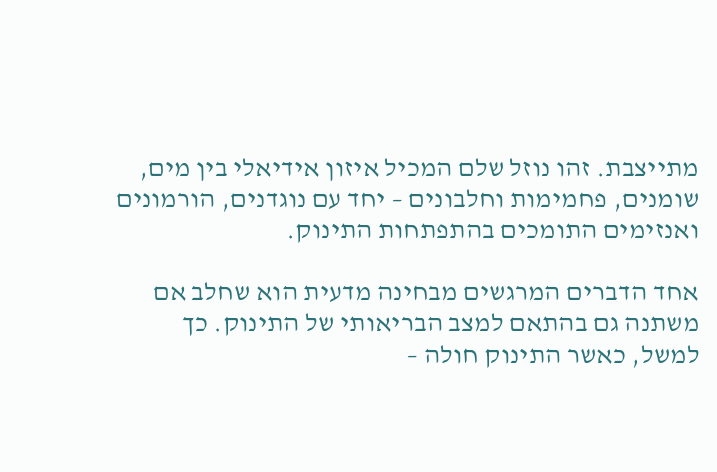מתייצבת. זהו נוזל שלם המכיל איזון אידיאלי בין מים, שומנים, פחמימות וחלבונים – יחד עם נוגדנים, הורמונים ואנזימים התומכים בהתפתחות התינוק.

אחד הדברים המרגשים מבחינה מדעית הוא שחלב אם משתנה גם בהתאם למצב הבריאותי של התינוק. כך למשל, כאשר התינוק חולה –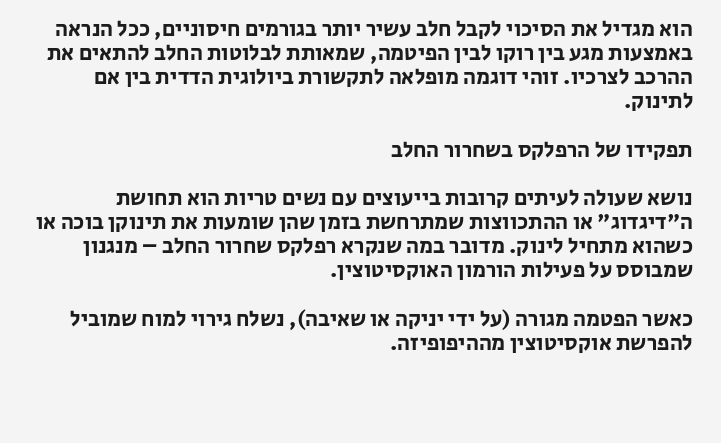הוא מגדיל את הסיכוי לקבל חלב עשיר יותר בגורמים חיסוניים, ככל הנראה באמצעות מגע בין רוקו לבין הפיטמה, שמאותת לבלוטות החלב להתאים את ההרכב לצרכיו. זוהי דוגמה מופלאה לתקשורת ביולוגית הדדית בין אם לתינוק.

תפקידו של הרפלקס בשחרור החלב

נושא שעולה לעיתים קרובות בייעוצים עם נשים טריות הוא תחושת ה"דיגדוג" או ההתכווצות שמתרחשת בזמן שהן שומעות את תינוקן בוכה או כשהוא מתחיל לינוק. מדובר במה שנקרא רפלקס שחרור החלב – מנגנון שמבוסס על פעילות הורמון האוקסיטוצין.

כאשר הפטמה מגורה (על ידי יניקה או שאיבה), נשלח גירוי למוח שמוביל להפרשת אוקסיטוצין מההיפופיזה.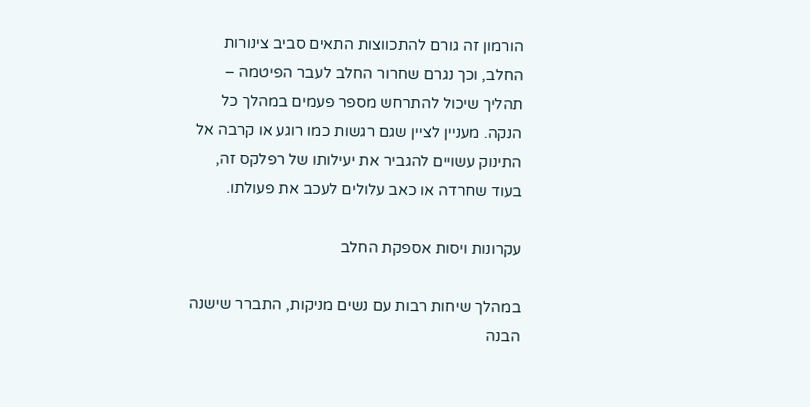הורמון זה גורם להתכווצות התאים סביב צינורות החלב, וכך נגרם שחרור החלב לעבר הפיטמה – תהליך שיכול להתרחש מספר פעמים במהלך כל הנקה. מעניין לציין שגם רגשות כמו רוגע או קרבה אל התינוק עשויים להגביר את יעילותו של רפלקס זה, בעוד שחרדה או כאב עלולים לעכב את פעולתו.

עקרונות ויסות אספקת החלב

במהלך שיחות רבות עם נשים מניקות, התברר שישנה הבנה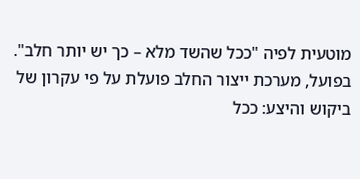מוטעית לפיה "ככל שהשד מלא – כך יש יותר חלב". בפועל, מערכת ייצור החלב פועלת על פי עקרון של ביקוש והיצע: ככל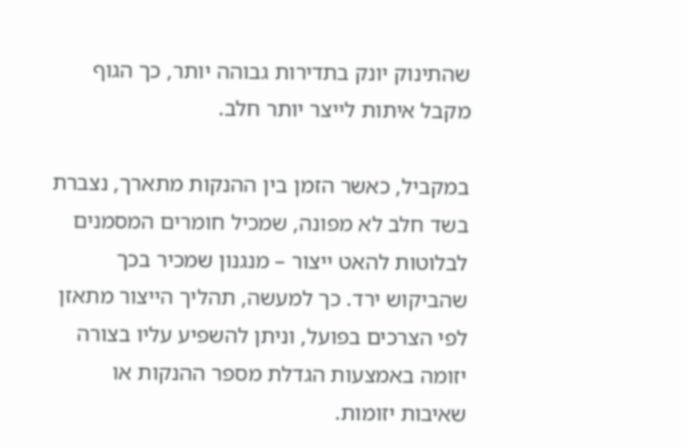שהתינוק יונק בתדירות גבוהה יותר, כך הגוף מקבל איתות לייצר יותר חלב.

במקביל, כאשר הזמן בין ההנקות מתארך, נצברת בשד חלב לא מפונה, שמכיל חומרים המסמנים לבלוטות להאט ייצור – מנגנון שמכיר בכך שהביקוש ירד. כך למעשה, תהליך הייצור מתאזן לפי הצרכים בפועל, וניתן להשפיע עליו בצורה יזומה באמצעות הגדלת מספר ההנקות או שאיבות יזומות.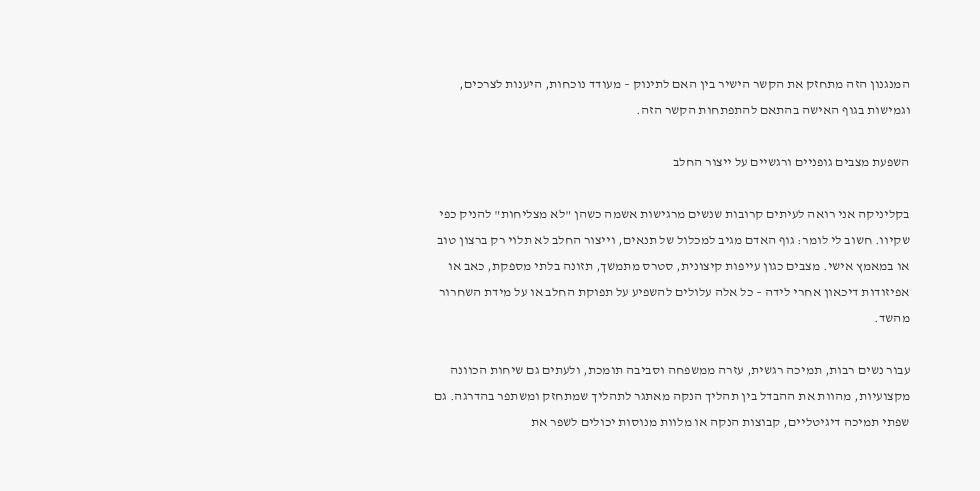המנגנון הזה מתחזק את הקשר הישיר בין האם לתינוק – מעודד נוכחות, היענות לצרכים, וגמישות בגוף האישה בהתאם להתפתחות הקשר הזה.

השפעת מצבים גופניים ורגשיים על ייצור החלב

בקליניקה אני רואה לעיתים קרובות שנשים מרגישות אשמה כשהן "לא מצליחות" להניק כפי שקיוו. חשוב לי לומר: גוף האדם מגיב למכלול של תנאים, וייצור החלב לא תלוי רק ברצון טוב או במאמץ אישי. מצבים כגון עייפות קיצונית, סטרס מתמשך, תזונה בלתי מספקת, כאב או אפיזודות דיכאון אחרי לידה – כל אלה עלולים להשפיע על תפוקת החלב או על מידת השחרור מהשד.

עבור נשים רבות, תמיכה רגשית, עזרה ממשפחה וסביבה תומכת, ולעתים גם שיחות הכוונה מקצועיות, מהוות את ההבדל בין תהליך הנקה מאתגר לתהליך שמתחזק ומשתפר בהדרגה. גם שפתי תמיכה דיגיטליים, קבוצות הנקה או מלוות מנוסות יכולים לשפר את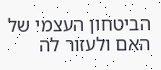הביטחון העצמי של האם ולעזור לה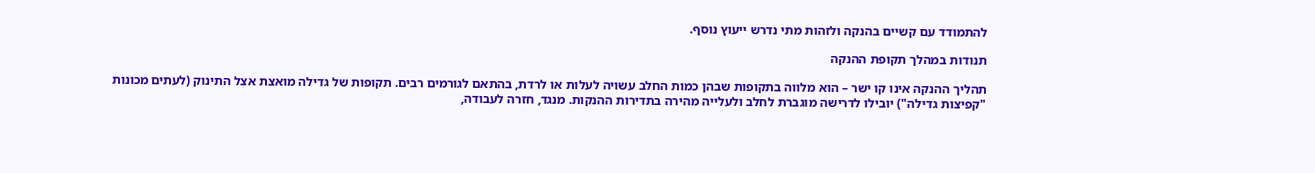להתמודד עם קשיים בהנקה ולזהות מתי נדרש ייעוץ נוסף.

תנודות במהלך תקופת ההנקה

תהליך ההנקה אינו קו ישר – הוא מלווה בתקופות שבהן כמות החלב עשויה לעלות או לרדת, בהתאם לגורמים רבים. תקופות של גדילה מואצת אצל התינוק (לעתים מכונות "קפיצות גדילה") יובילו לדרישה מוגברת לחלב ולעלייה מהירה בתדירות ההנקות. מנגד, חזרה לעבודה,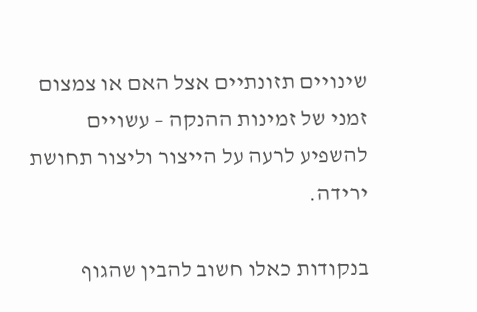שינויים תזונתיים אצל האם או צמצום זמני של זמינות ההנקה – עשויים להשפיע לרעה על הייצור וליצור תחושת ירידה.

בנקודות כאלו חשוב להבין שהגוף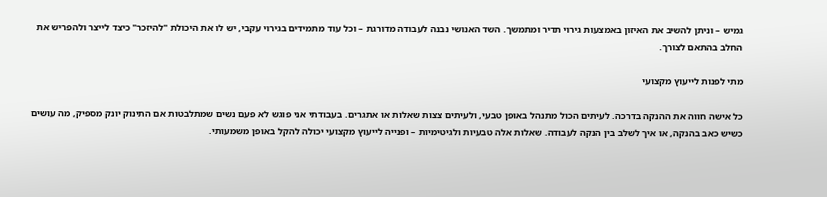גמיש – וניתן להשיב את האיזון באמצעות גירוי תדיר ומתמשך. השד האנושי נבנה לעבודה מדורגת – וכל עוד מתמידים בגירוי עקבי, יש לו את היכולת "להיזכר" כיצד לייצר ולהפריש את החלב בהתאם לצורך.

מתי לפנות לייעוץ מקצועי

כל אישה חווה את ההנקה בדרכה. לעיתים הכול מתנהל באופן טבעי, ולעיתים צצות שאלות או אתגרים. בעבודתי אני פוגש לא פעם נשים שמתלבטות אם התינוק יונק מספיק, מה עושים כשיש כאב בהנקה, או איך לשלב בין הנקה לעבודה. שאלות אלה טבעיות ולגיטימיות – ופנייה לייעוץ מקצועי יכולה להקל באופן משמעותי.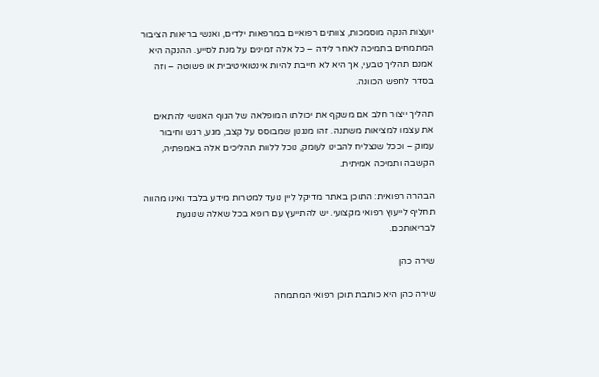יועצות הנקה מוסמכות, צוותים רפואיים במרפאות ילדים, ואנשי בריאות הציבור המתמחים בתמיכה לאחר לידה – כל אלה זמינים על מנת לסייע. ההנקה היא אמנם תהליך טבעי, אך היא לא חייבת להיות אינטואיטיבית או פשוטה – וזה בסדר לחפש הכוונה.

תהליך ייצור חלב אם משקף את יכולתו המופלאה של הגוף האנושי להתאים את עצמו למציאות משתנה. זהו מנגנון שמבוסס על קצב, מגע, רגש וחיבור עמוק – וככל שנצליח להבינו לעומק, נוכל ללוות תהליכים אלה באמפתיה, הקשבה ותמיכה אמיתית.

הבהרה רפואית: התוכן באתר מדיקל ליין נועד למטרות מידע בלבד ואינו מהווה תחליף לייעוץ רפואי מקצועי. יש להתייעץ עם רופא בכל שאלה שנוגעת לבריאותכם.

שירה כהן

שירה כהן היא כותבת תוכן רפואי המתמחה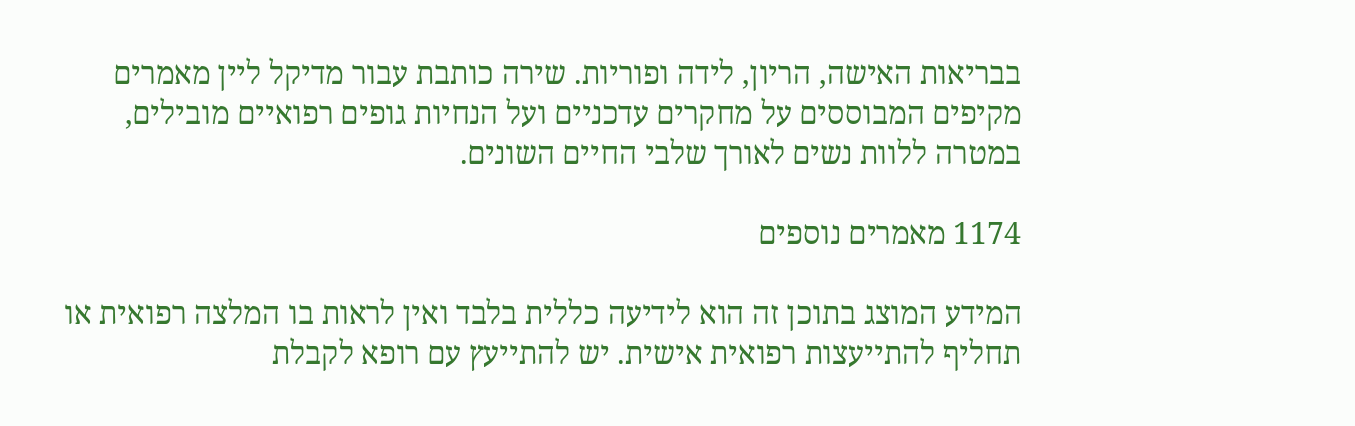בבריאות האישה, הריון, לידה ופוריות. שירה כותבת עבור מדיקל ליין מאמרים מקיפים המבוססים על מחקרים עדכניים ועל הנחיות גופים רפואיים מובילים, במטרה ללוות נשים לאורך שלבי החיים השונים.

1174 מאמרים נוספים

המידע המוצג בתוכן זה הוא לידיעה כללית בלבד ואין לראות בו המלצה רפואית או תחליף להתייעצות רפואית אישית. יש להתייעץ עם רופא לקבלת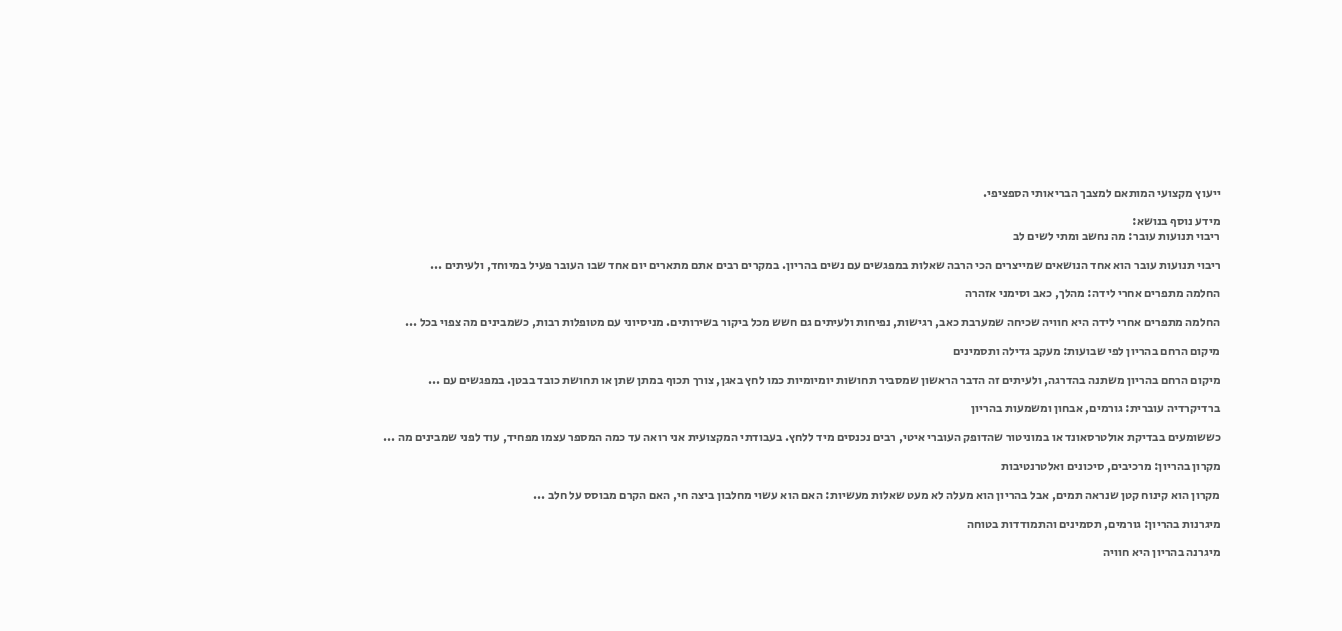ייעוץ מקצועי המותאם למצבך הבריאותי הספציפי.

מידע נוסף בנושא:
ריבוי תנועות עובר: מה נחשב ומתי לשים לב

ריבוי תנועות עובר הוא אחד הנושאים שמייצרים הכי הרבה שאלות במפגשים עם נשים בהריון. במקרים רבים אתם מתארים יום אחד שבו העובר פעיל במיוחד, ולעיתים ...

החלמה מתפרים אחרי לידה: מהלך, כאב וסימני אזהרה

החלמה מתפרים אחרי לידה היא חוויה שכיחה שמערבת כאב, רגישות, נפיחות ולעיתים גם חשש מכל ביקור בשירותים. מניסיוני עם מטופלות רבות, כשמבינים מה צפוי בכל ...

מיקום הרחם בהריון לפי שבועות: מעקב גדילה ותסמינים

מיקום הרחם בהריון משתנה בהדרגה, ולעיתים זה הדבר הראשון שמסביר תחושות יומיומיות כמו לחץ באגן, צורך תכוף במתן שתן או תחושת כובד בבטן. במפגשים עם ...

ברדיקרדיה עוברית: גורמים, אבחון ומשמעות בהריון

כששומעים בבדיקת אולטרסאונד או במוניטור שהדופק העוברי איטי, רבים נכנסים מיד ללחץ. בעבודתי המקצועית אני רואה עד כמה המספר עצמו מפחיד, עוד לפני שמבינים מה ...

מקרון בהריון: מרכיבים, סיכונים ואלטרנטיבות

מקרון הוא קינוח קטן שנראה תמים, אבל בהריון הוא מעלה לא מעט שאלות מעשיות: האם הוא עשוי מחלבון ביצה חי, האם הקרם מבוסס על חלב ...

מיגרנות בהריון: גורמים, תסמינים והתמודדות בטוחה

מיגרנה בהריון היא חוויה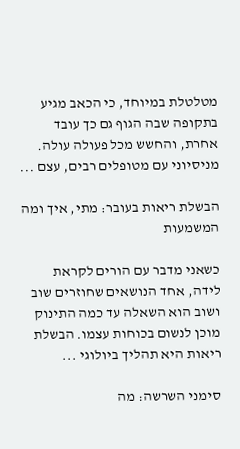מטלטלת במיוחד, כי הכאב מגיע בתקופה שבה הגוף גם כך עובד אחרת, והחשש מכל פעולה עולה. מניסיוני עם מטופלים רבים, עצם ...

הבשלת ריאות בעובר: מתי, איך ומה המשמעות

כשאני מדבר עם הורים לקראת לידה, אחד הנושאים שחוזרים שוב ושוב הוא השאלה עד כמה התינוק מוכן לנשום בכוחות עצמו. הבשלת ריאות היא תהליך ביולוגי ...

סימני השרשה: מה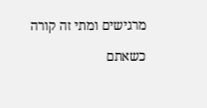מרגישים ומתי זה קורה

כשאתם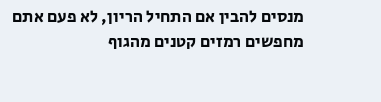מנסים להבין אם התחיל הריון, לא פעם אתם מחפשים רמזים קטנים מהגוף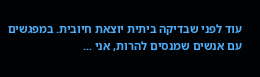עוד לפני שבדיקה ביתית יוצאת חיובית. במפגשים עם אנשים שמנסים להרות, אני ...